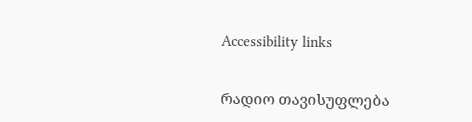Accessibility links

რადიო თავისუფლება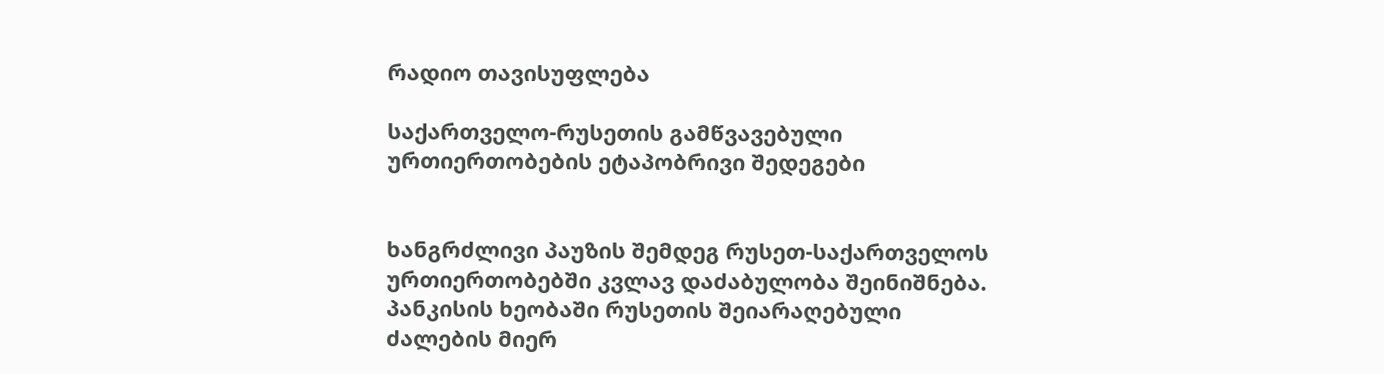რადიო თავისუფლება

საქართველო-რუსეთის გამწვავებული ურთიერთობების ეტაპობრივი შედეგები


ხანგრძლივი პაუზის შემდეგ რუსეთ-საქართველოს ურთიერთობებში კვლავ დაძაბულობა შეინიშნება. პანკისის ხეობაში რუსეთის შეიარაღებული ძალების მიერ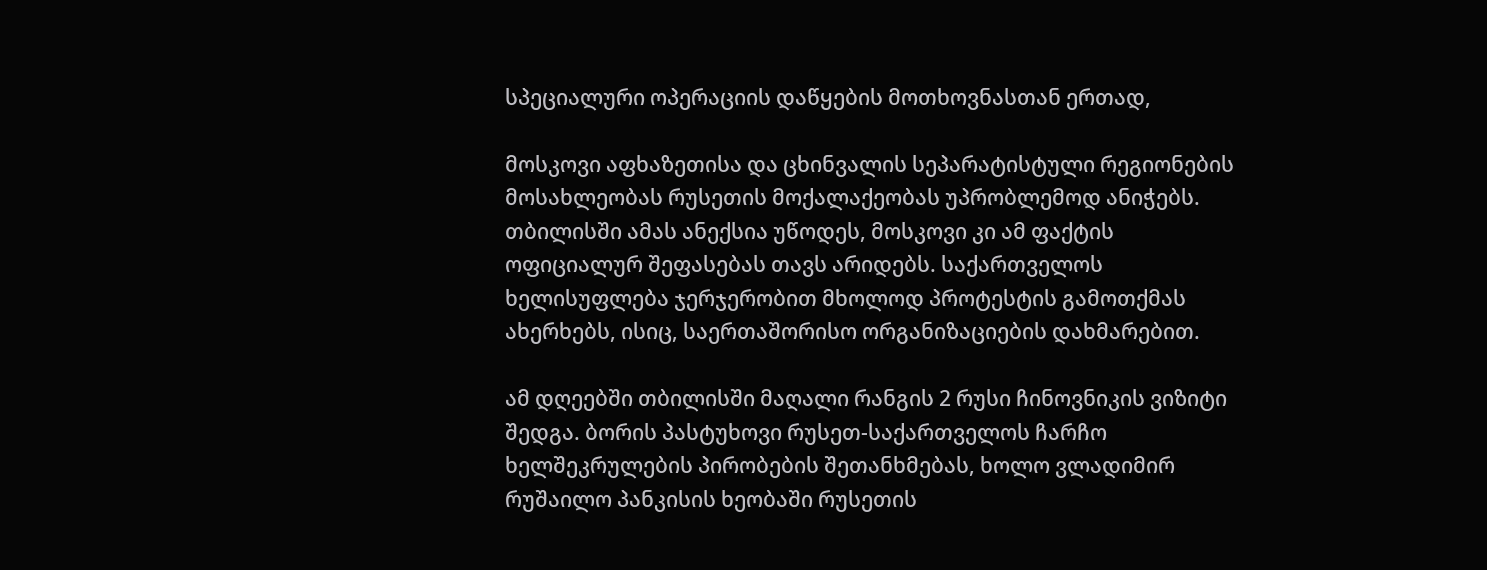სპეციალური ოპერაციის დაწყების მოთხოვნასთან ერთად,

მოსკოვი აფხაზეთისა და ცხინვალის სეპარატისტული რეგიონების მოსახლეობას რუსეთის მოქალაქეობას უპრობლემოდ ანიჭებს. თბილისში ამას ანექსია უწოდეს, მოსკოვი კი ამ ფაქტის ოფიციალურ შეფასებას თავს არიდებს. საქართველოს ხელისუფლება ჯერჯერობით მხოლოდ პროტესტის გამოთქმას ახერხებს, ისიც, საერთაშორისო ორგანიზაციების დახმარებით.

ამ დღეებში თბილისში მაღალი რანგის 2 რუსი ჩინოვნიკის ვიზიტი შედგა. ბორის პასტუხოვი რუსეთ-საქართველოს ჩარჩო ხელშეკრულების პირობების შეთანხმებას, ხოლო ვლადიმირ რუშაილო პანკისის ხეობაში რუსეთის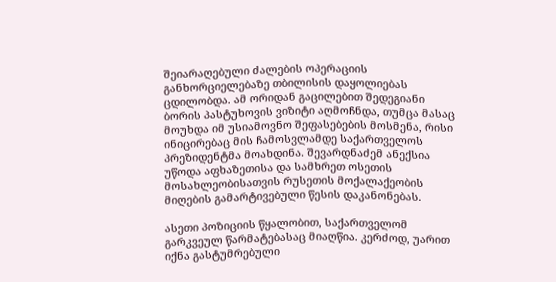შეიარაღებული ძალების ოპერაციის განხორციელებაზე თბილისის დაყოლიებას ცდილობდა. ამ ორიდან გაცილებით შედეგიანი ბორის პასტუხოვის ვიზიტი აღმოჩნდა, თუმცა მასაც მოუხდა იმ უსიამოვნო შეფასებების მოსმენა, რისი ინიცირებაც მის ჩამოსვლამდე საქართველოს პრეზიდენტმა მოახდინა. შევარდნაძემ ანექსია უწოდა აფხაზეთისა და სამხრეთ ოსეთის მოსახლეობისათვის რუსეთის მოქალაქეობის მიღების გამარტივებული წესის დაკანონებას.

ასეთი პოზიციის წყალობით, საქართველომ გარკვეულ წარმატებასაც მიაღწია. კერძოდ, უარით იქნა გასტუმრებული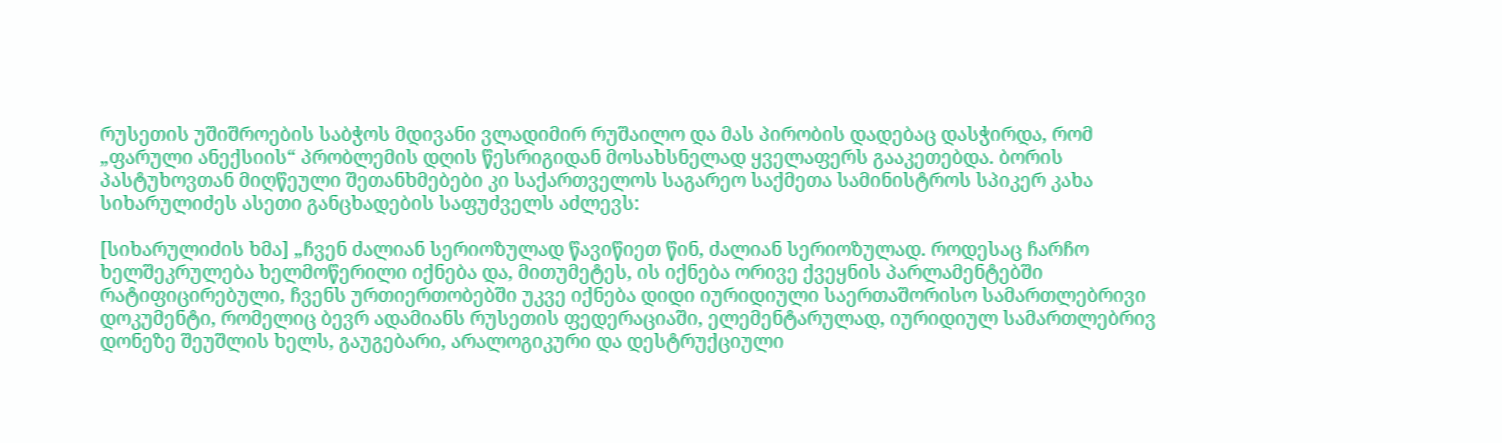რუსეთის უშიშროების საბჭოს მდივანი ვლადიმირ რუშაილო და მას პირობის დადებაც დასჭირდა, რომ „ფარული ანექსიის“ პრობლემის დღის წესრიგიდან მოსახსნელად ყველაფერს გააკეთებდა. ბორის პასტუხოვთან მიღწეული შეთანხმებები კი საქართველოს საგარეო საქმეთა სამინისტროს სპიკერ კახა სიხარულიძეს ასეთი განცხადების საფუძველს აძლევს:

[სიხარულიძის ხმა] „ჩვენ ძალიან სერიოზულად წავიწიეთ წინ, ძალიან სერიოზულად. როდესაც ჩარჩო ხელშეკრულება ხელმოწერილი იქნება და, მითუმეტეს, ის იქნება ორივე ქვეყნის პარლამენტებში რატიფიცირებული, ჩვენს ურთიერთობებში უკვე იქნება დიდი იურიდიული საერთაშორისო სამართლებრივი დოკუმენტი, რომელიც ბევრ ადამიანს რუსეთის ფედერაციაში, ელემენტარულად, იურიდიულ სამართლებრივ დონეზე შეუშლის ხელს, გაუგებარი, არალოგიკური და დესტრუქციული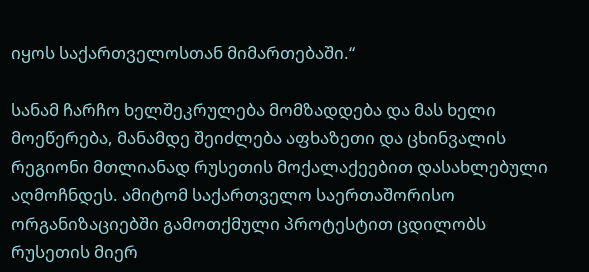იყოს საქართველოსთან მიმართებაში.“

სანამ ჩარჩო ხელშეკრულება მომზადდება და მას ხელი მოეწერება, მანამდე შეიძლება აფხაზეთი და ცხინვალის რეგიონი მთლიანად რუსეთის მოქალაქეებით დასახლებული აღმოჩნდეს. ამიტომ საქართველო საერთაშორისო ორგანიზაციებში გამოთქმული პროტესტით ცდილობს რუსეთის მიერ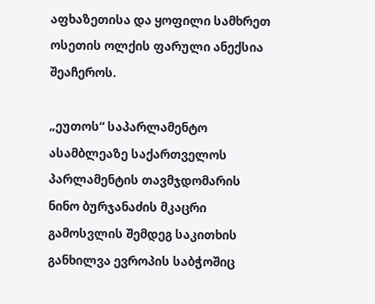აფხაზეთისა და ყოფილი სამხრეთ ოსეთის ოლქის ფარული ანექსია შეაჩეროს.

„ეუთოს“ საპარლამენტო ასამბლეაზე საქართველოს პარლამენტის თავმჯდომარის ნინო ბურჯანაძის მკაცრი გამოსვლის შემდეგ საკითხის განხილვა ევროპის საბჭოშიც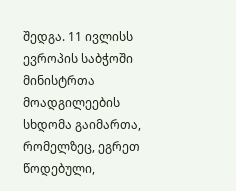შედგა. 11 ივლისს ევროპის საბჭოში მინისტრთა მოადგილეების სხდომა გაიმართა, რომელზეც, ეგრეთ წოდებული,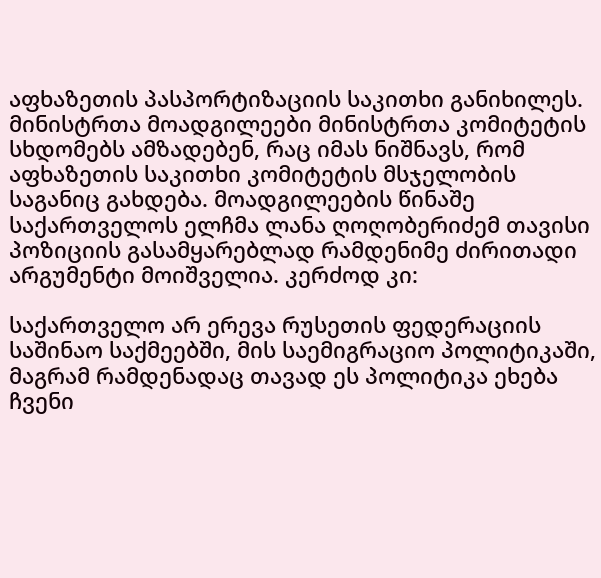აფხაზეთის პასპორტიზაციის საკითხი განიხილეს. მინისტრთა მოადგილეები მინისტრთა კომიტეტის სხდომებს ამზადებენ, რაც იმას ნიშნავს, რომ აფხაზეთის საკითხი კომიტეტის მსჯელობის საგანიც გახდება. მოადგილეების წინაშე საქართველოს ელჩმა ლანა ღოღობერიძემ თავისი პოზიციის გასამყარებლად რამდენიმე ძირითადი არგუმენტი მოიშველია. კერძოდ კი:

საქართველო არ ერევა რუსეთის ფედერაციის საშინაო საქმეებში, მის საემიგრაციო პოლიტიკაში, მაგრამ რამდენადაც თავად ეს პოლიტიკა ეხება ჩვენი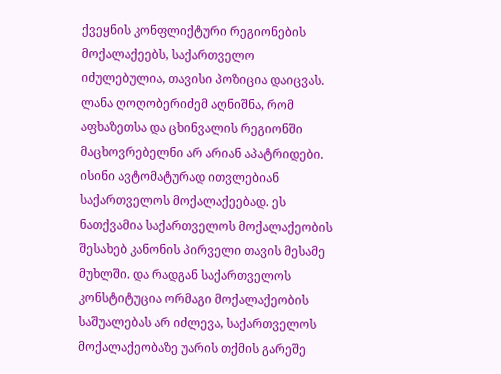ქვეყნის კონფლიქტური რეგიონების მოქალაქეებს, საქართველო იძულებულია, თავისი პოზიცია დაიცვას. ლანა ღოღობერიძემ აღნიშნა, რომ აფხაზეთსა და ცხინვალის რეგიონში მაცხოვრებელნი არ არიან აპატრიდები. ისინი ავტომატურად ითვლებიან საქართველოს მოქალაქეებად. ეს ნათქვამია საქართველოს მოქალაქეობის შესახებ კანონის პირველი თავის მესამე მუხლში. და რადგან საქართველოს კონსტიტუცია ორმაგი მოქალაქეობის საშუალებას არ იძლევა, საქართველოს მოქალაქეობაზე უარის თქმის გარეშე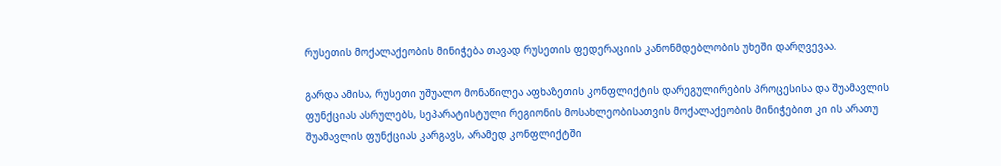რუსეთის მოქალაქეობის მინიჭება თავად რუსეთის ფედერაციის კანონმდებლობის უხეში დარღვევაა.

გარდა ამისა, რუსეთი უშუალო მონაწილეა აფხაზეთის კონფლიქტის დარეგულირების პროცესისა და შუამავლის ფუნქციას ასრულებს, სეპარატისტული რეგიონის მოსახლეობისათვის მოქალაქეობის მინიჭებით კი ის არათუ შუამავლის ფუნქციას კარგავს, არამედ კონფლიქტში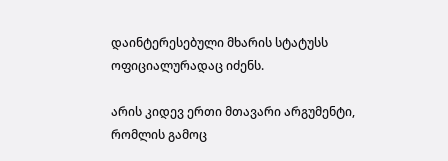დაინტერესებული მხარის სტატუსს ოფიციალურადაც იძენს.

არის კიდევ ერთი მთავარი არგუმენტი, რომლის გამოც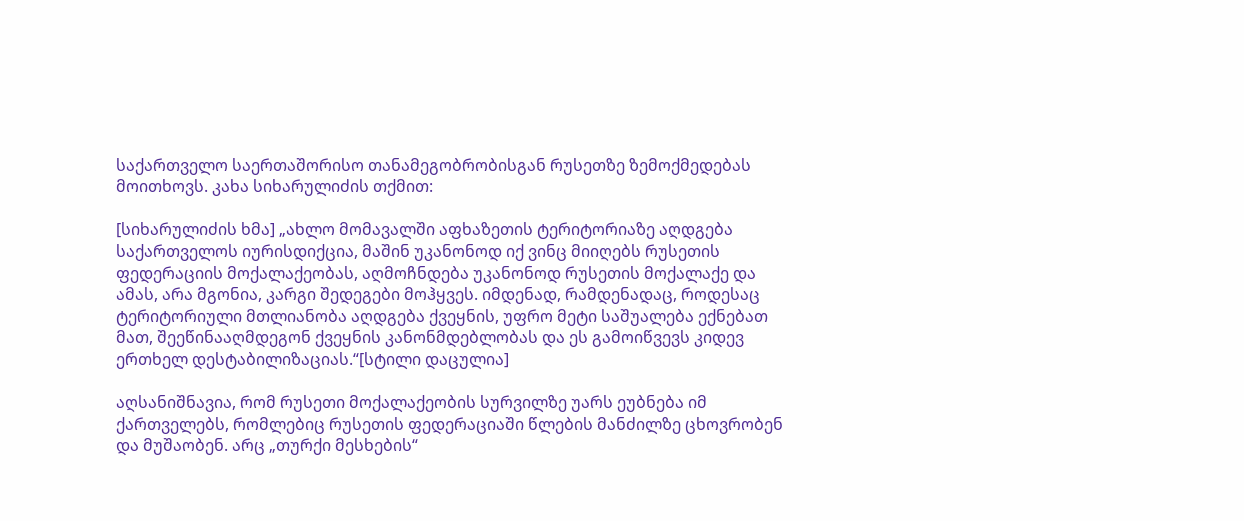საქართველო საერთაშორისო თანამეგობრობისგან რუსეთზე ზემოქმედებას მოითხოვს. კახა სიხარულიძის თქმით:

[სიხარულიძის ხმა] „ახლო მომავალში აფხაზეთის ტერიტორიაზე აღდგება საქართველოს იურისდიქცია, მაშინ უკანონოდ იქ ვინც მიიღებს რუსეთის ფედერაციის მოქალაქეობას, აღმოჩნდება უკანონოდ რუსეთის მოქალაქე და ამას, არა მგონია, კარგი შედეგები მოჰყვეს. იმდენად, რამდენადაც, როდესაც ტერიტორიული მთლიანობა აღდგება ქვეყნის, უფრო მეტი საშუალება ექნებათ მათ, შეეწინააღმდეგონ ქვეყნის კანონმდებლობას და ეს გამოიწვევს კიდევ ერთხელ დესტაბილიზაციას.“[სტილი დაცულია]

აღსანიშნავია, რომ რუსეთი მოქალაქეობის სურვილზე უარს ეუბნება იმ ქართველებს, რომლებიც რუსეთის ფედერაციაში წლების მანძილზე ცხოვრობენ და მუშაობენ. არც „თურქი მესხების“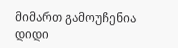მიმართ გამოუჩენია დიდი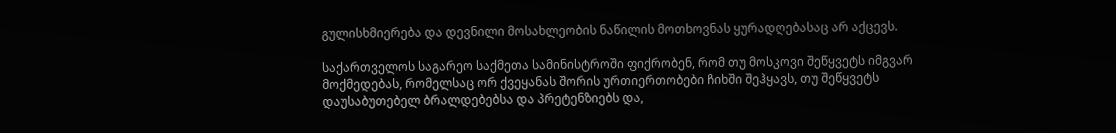გულისხმიერება და დევნილი მოსახლეობის ნაწილის მოთხოვნას ყურადღებასაც არ აქცევს.

საქართველოს საგარეო საქმეთა სამინისტროში ფიქრობენ, რომ თუ მოსკოვი შეწყვეტს იმგვარ მოქმედებას, რომელსაც ორ ქვეყანას შორის ურთიერთობები ჩიხში შეჰყავს, თუ შეწყვეტს დაუსაბუთებელ ბრალდებებსა და პრეტენზიებს და,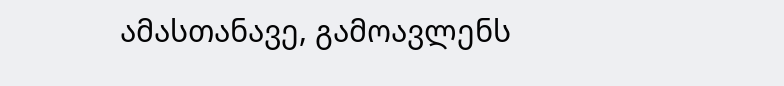ამასთანავე, გამოავლენს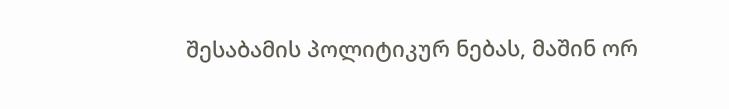შესაბამის პოლიტიკურ ნებას, მაშინ ორ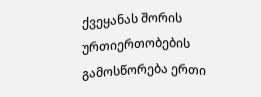ქვეყანას შორის ურთიერთობების გამოსწორება ერთი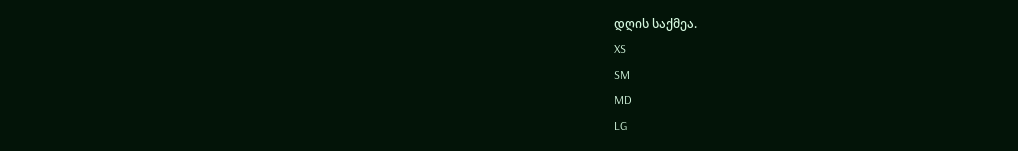დღის საქმეა.
XS
SM
MD
LG